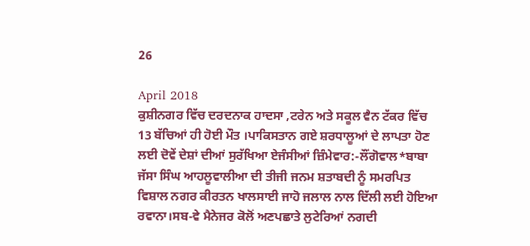26

April 2018
ਕੁਸ਼ੀਨਗਰ ਵਿੱਚ ਦਰਦਨਾਕ ਹਾਦਸਾ ,ਟਰੇਨ ਅਤੇ ਸਕੂਲ ਵੈਨ ਟੱਕਰ ਵਿੱਚ 13 ਬੱਚਿਆਂ ਹੀ ਹੋਈ ਮੌਤ ।ਪਾਕਿਸਤਾਨ ਗਏ ਸ਼ਰਧਾਲੂਆਂ ਦੇ ਲਾਪਤਾ ਹੋਣ ਲਈ ਦੋਵੇਂ ਦੇਸ਼ਾਂ ਦੀਆਂ ਸੁਰੱਖਿਆ ਏਜੰਸੀਆਂ ਜ਼ਿੰਮੇਵਾਰ:-ਲੌਂਗੋਵਾਲ*ਬਾਬਾ ਜੱਸਾ ਸਿੰਘ ਆਹਲੂਵਾਲੀਆ ਦੀ ਤੀਜੀ ਜਨਮ ਸ਼ਤਾਬਦੀ ਨੂੰ ਸਮਰਪਿਤ ਵਿਸ਼ਾਲ ਨਗਰ ਕੀਰਤਨ ਖਾਲਸਾਈ ਜਾਹੋ ਜਲਾਲ ਨਾਲ ਦਿੱਲੀ ਲਈ ਹੋਇਆ ਰਵਾਨਾ।ਸਬ-ਵੇ ਮੈਨੇਜਰ ਕੋਲੋਂ ਅਣਪਛਾਤੇ ਲੁਟੇਰਿਆਂ ਨਗਦੀ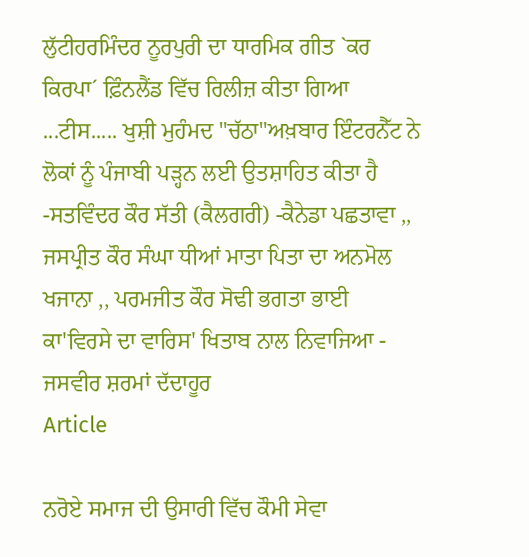ਲੁੱਟੀਹਰਮਿੰਦਰ ਨੂਰਪੁਰੀ ਦਾ ਧਾਰਮਿਕ ਗੀਤ `ਕਰ ਕਿਰਪਾ´ ਫ਼ਿੰਨਲੈਂਡ ਵਿੱਚ ਰਿਲੀਜ਼ ਕੀਤਾ ਗਿਆ ...ਟੀਸ..... ਖੁਸ਼ੀ ਮੁਹੰਮਦ "ਚੱਠਾ"ਅਖ਼ਬਾਰ ਇੰਟਰਨੈੱਟ ਨੇ ਲੋਕਾਂ ਨੂੰ ਪੰਜਾਬੀ ਪੜ੍ਹਨ ਲਈ ਉਤਸ਼ਾਹਿਤ ਕੀਤਾ ਹੈ -ਸਤਵਿੰਦਰ ਕੌਰ ਸੱਤੀ (ਕੈਲਗਰੀ) -ਕੈਨੇਡਾ ਪਛਤਾਵਾ ,, ਜਸਪ੍ਰੀਤ ਕੌਰ ਸੰਘਾ ਧੀਆਂ ਮਾਤਾ ਪਿਤਾ ਦਾ ਅਨਮੋਲ ਖਜਾਨਾ ,, ਪਰਮਜੀਤ ਕੌਰ ਸੋਢੀ ਭਗਤਾ ਭਾਈ ਕਾ'ਵਿਰਸੇ ਦਾ ਵਾਰਿਸ' ਖਿਤਾਬ ਨਾਲ ਨਿਵਾਜਿਆ - ਜਸਵੀਰ ਸ਼ਰਮਾਂ ਦੱਦਾਹੂਰ
Article

ਨਰੋਏ ਸਮਾਜ ਦੀ ਉਸਾਰੀ ਵਿੱਚ ਕੌਮੀ ਸੇਵਾ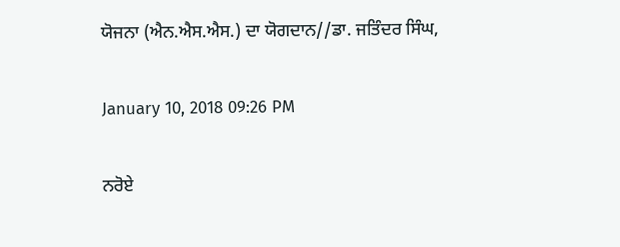ਯੋਜਨਾ (ਐਨ.ਐਸ.ਐਸ.) ਦਾ ਯੋਗਦਾਨ//ਡਾ. ਜਤਿੰਦਰ ਸਿੰਘ,

January 10, 2018 09:26 PM

ਨਰੋਏ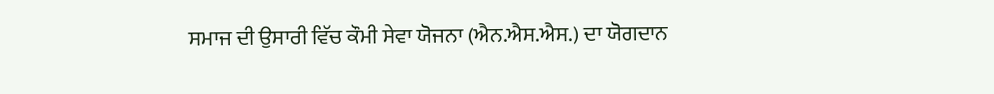ਸਮਾਜ ਦੀ ਉਸਾਰੀ ਵਿੱਚ ਕੌਮੀ ਸੇਵਾ ਯੋਜਨਾ (ਐਨ.ਐਸ.ਐਸ.) ਦਾ ਯੋਗਦਾਨ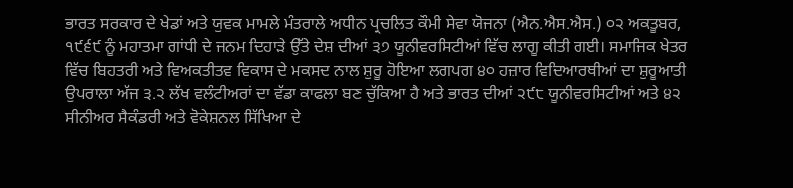ਭਾਰਤ ਸਰਕਾਰ ਦੇ ਖੇਡਾਂ ਅਤੇ ਯੁਵਕ ਮਾਮਲੇ ਮੰਤਰਾਲੇ ਅਧੀਨ ਪ੍ਰਚਲਿਤ ਕੌਮੀ ਸੇਵਾ ਯੋਜਨਾ (ਐਨ.ਐਸ.ਐਸ.) ੦੨ ਅਕਤੂਬਰ, ੧੯੬੯ ਨੂੰ ਮਹਾਤਮਾ ਗਾਂਧੀ ਦੇ ਜਨਮ ਦਿਹਾੜੇ ਉੱਤੇ ਦੇਸ਼ ਦੀਆਂ ੩੭ ਯੂਨੀਵਰਸਿਟੀਆਂ ਵਿੱਚ ਲਾਗੂ ਕੀਤੀ ਗਈ। ਸਮਾਜਿਕ ਖੇਤਰ ਵਿੱਚ ਬਿਹਤਰੀ ਅਤੇ ਵਿਅਕਤੀਤਵ ਵਿਕਾਸ ਦੇ ਮਕਸਦ ਨਾਲ ਸ਼ੁਰੂ ਹੋਇਆ ਲਗਪਗ ੪੦ ਹਜ਼ਾਰ ਵਿਦਿਆਰਥੀਆਂ ਦਾ ਸ਼ੁਰੂਆਤੀ ਉਪਰਾਲਾ ਅੱਜ ੩.੨ ਲੱਖ ਵਲੰਟੀਅਰਾਂ ਦਾ ਵੱਡਾ ਕਾਫਲਾ ਬਣ ਚੁੱਕਿਆ ਹੈ ਅਤੇ ਭਾਰਤ ਦੀਆਂ ੨੯੮ ਯੂਨੀਵਰਸਿਟੀਆਂ ਅਤੇ ੪੨ ਸੀਨੀਅਰ ਸੈਕੰਡਰੀ ਅਤੇ ਵੋਕੇਸ਼ਨਲ ਸਿੱਖਿਆ ਦੇ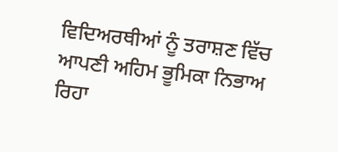ਵਿਦਿਅਰਥੀਆਂ ਨੂੰ ਤਰਾਸ਼ਣ ਵਿੱਚ ਆਪਣੀ ਅਹਿਮ ਭੂਮਿਕਾ ਨਿਭਾਅ ਰਿਹਾ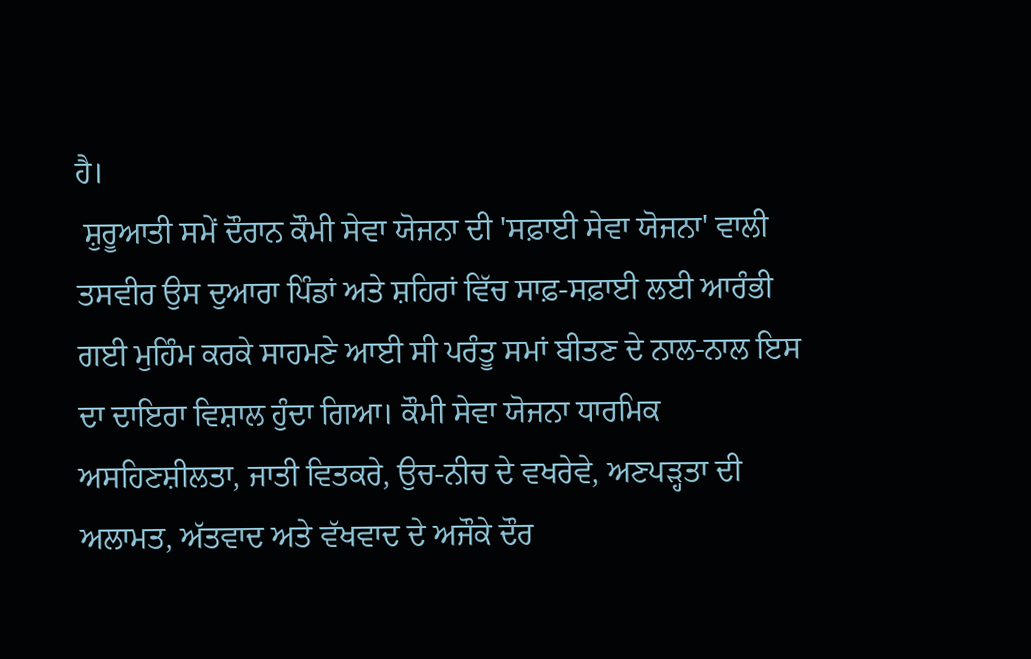ਹੈ।
 ਸ਼ੁਰੂਆਤੀ ਸਮੇਂ ਦੌਰਾਨ ਕੌਮੀ ਸੇਵਾ ਯੋਜਨਾ ਦੀ 'ਸਫ਼ਾਈ ਸੇਵਾ ਯੋਜਨਾ' ਵਾਲੀ ਤਸਵੀਰ ਉਸ ਦੁਆਰਾ ਪਿੰਡਾਂ ਅਤੇ ਸ਼ਹਿਰਾਂ ਵਿੱਚ ਸਾਫ਼-ਸਫ਼ਾਈ ਲਈ ਆਰੰਭੀ ਗਈ ਮੁਹਿੰਮ ਕਰਕੇ ਸਾਹਮਣੇ ਆਈ ਸੀ ਪਰੰਤੂ ਸਮਾਂ ਬੀਤਣ ਦੇ ਨਾਲ-ਨਾਲ ਇਸ ਦਾ ਦਾਇਰਾ ਵਿਸ਼ਾਲ ਹੁੰਦਾ ਗਿਆ। ਕੌਮੀ ਸੇਵਾ ਯੋਜਨਾ ਧਾਰਮਿਕ ਅਸਹਿਣਸ਼ੀਲਤਾ, ਜਾਤੀ ਵਿਤਕਰੇ, ਉਚ-ਨੀਚ ਦੇ ਵਖਰੇਵੇ, ਅਣਪੜ੍ਹਤਾ ਦੀ ਅਲਾਮਤ, ਅੱਤਵਾਦ ਅਤੇ ਵੱਖਵਾਦ ਦੇ ਅਜੌਕੇ ਦੌਰ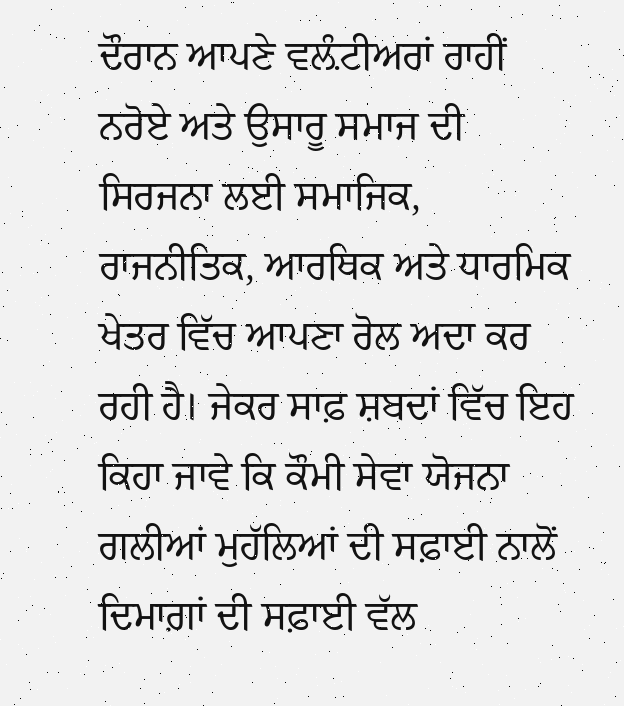ਦੌਰਾਨ ਆਪਣੇ ਵਲ਼ੰਟੀਅਰਾਂ ਰਾਹੀਂ ਨਰੋਏ ਅਤੇ ਉਸਾਰੂ ਸਮਾਜ ਦੀ ਸਿਰਜਨਾ ਲਈ ਸਮਾਜਿਕ, ਰਾਜਨੀਤਿਕ, ਆਰਥਿਕ ਅਤੇ ਧਾਰਮਿਕ ਖੇਤਰ ਵਿੱਚ ਆਪਣਾ ਰੋਲ ਅਦਾ ਕਰ ਰਹੀ ਹੈ। ਜੇਕਰ ਸਾਫ਼ ਸ਼ਬਦਾਂ ਵਿੱਚ ਇਹ ਕਿਹਾ ਜਾਵੇ ਕਿ ਕੌਮੀ ਸੇਵਾ ਯੋਜਨਾ ਗਲੀਆਂ ਮੁਹੱਲਿਆਂ ਦੀ ਸਫ਼ਾਈ ਨਾਲੋਂ ਦਿਮਾਗ਼ਾਂ ਦੀ ਸਫ਼ਾਈ ਵੱਲ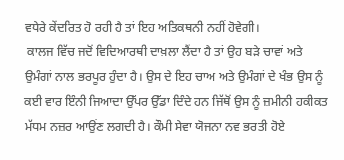ਵਧੇਰੇ ਕੇਂਦਰਿਤ ਹੋ ਰਹੀ ਹੈ ਤਾਂ ਇਹ ਅਤਿਕਥਨੀ ਨਹੀਂ ਹੋਵੇਗੀ।
 ਕਾਲਜ ਵਿੱਚ ਜਦੋਂ ਵਿਦਿਆਰਥੀ ਦਾਖ਼ਲਾ ਲੈਂਦਾ ਹੈ ਤਾਂ ਉਹ ਬੜੇ ਚਾਵਾਂ ਅਤੇ ਉਮੰਗਾਂ ਨਾਲ ਭਰਪੂਰ ਹੁੰਦਾ ਹੈ। ਉਸ ਦੇ ਇਹ ਚਾਅ ਅਤੇ ਉਮੰਗਾਂ ਦੇ ਖੰਭ ਉਸ ਨੂੰ ਕਈ ਵਾਰ ਇੰਨੀ ਜਿਆਦਾ ਉੱਪਰ ਉੱਡਾ ਦਿੰਦੇ ਹਨ ਜਿੱਥੋਂ ਉਸ ਨੂੰ ਜ਼ਮੀਨੀ ਹਕੀਕਤ ਮੱਧਮ ਨਜ਼ਰ ਆਉਂਣ ਲਗਦੀ ਹੈ। ਕੌਮੀ ਸੇਵਾ ਯੋਜਨਾ ਨਵ ਭਰਤੀ ਹੋਏ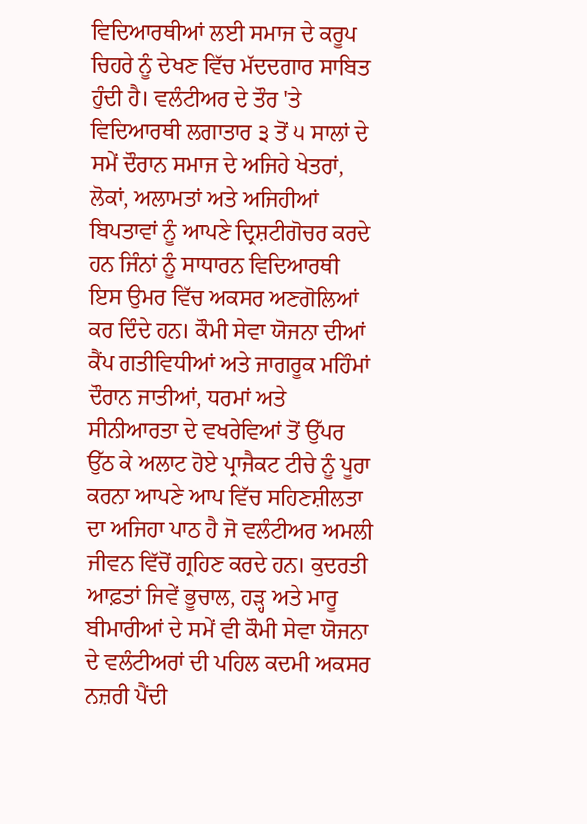ਵਿਦਿਆਰਥੀਆਂ ਲਈ ਸਮਾਜ ਦੇ ਕਰੂਪ ਚਿਹਰੇ ਨੂੰ ਦੇਖਣ ਵਿੱਚ ਮੱਦਦਗਾਰ ਸਾਬਿਤ ਹੁੰਦੀ ਹੈ। ਵਲੰਟੀਅਰ ਦੇ ਤੌਰ 'ਤੇ ਵਿਦਿਆਰਥੀ ਲਗਾਤਾਰ ੩ ਤੋਂ ੫ ਸਾਲਾਂ ਦੇ ਸਮੇਂ ਦੌਰਾਨ ਸਮਾਜ ਦੇ ਅਜਿਹੇ ਖੇਤਰਾਂ, ਲੋਕਾਂ, ਅਲਾਮਤਾਂ ਅਤੇ ਅਜਿਹੀਆਂ ਬਿਪਤਾਵਾਂ ਨੂੰ ਆਪਣੇ ਦ੍ਰਿਸ਼ਟੀਗੋਚਰ ਕਰਦੇ ਹਨ ਜਿੰਨਾਂ ਨੂੰ ਸਾਧਾਰਨ ਵਿਦਿਆਰਥੀ ਇਸ ਉਮਰ ਵਿੱਚ ਅਕਸਰ ਅਣਗੋਲਿਆਂ ਕਰ ਦਿੰਦੇ ਹਨ। ਕੌਮੀ ਸੇਵਾ ਯੋਜਨਾ ਦੀਆਂ ਕੈਂਪ ਗਤੀਵਿਧੀਆਂ ਅਤੇ ਜਾਗਰੂਕ ਮਹਿੰਮਾਂ ਦੌਰਾਨ ਜਾਤੀਆਂ, ਧਰਮਾਂ ਅਤੇ ਸੀਨੀਆਰਤਾ ਦੇ ਵਖਰੇਵਿਆਂ ਤੋਂ ਉੱਪਰ ਉੱਠ ਕੇ ਅਲਾਟ ਹੋਏ ਪ੍ਰਾਜੈਕਟ ਟੀਚੇ ਨੂੰ ਪੂਰਾ ਕਰਨਾ ਆਪਣੇ ਆਪ ਵਿੱਚ ਸਹਿਣਸ਼ੀਲਤਾ ਦਾ ਅਜਿਹਾ ਪਾਠ ਹੈ ਜੋ ਵਲੰਟੀਅਰ ਅਮਲੀ ਜੀਵਨ ਵਿੱਚੋਂ ਗ੍ਰਹਿਣ ਕਰਦੇ ਹਨ। ਕੁਦਰਤੀ ਆਫ਼ਤਾਂ ਜਿਵੇਂ ਭੂਚਾਲ, ਹੜ੍ਹ ਅਤੇ ਮਾਰੂ ਬੀਮਾਰੀਆਂ ਦੇ ਸਮੇਂ ਵੀ ਕੌਮੀ ਸੇਵਾ ਯੋਜਨਾ ਦੇ ਵਲੰਟੀਅਰਾਂ ਦੀ ਪਹਿਲ ਕਦਮੀ ਅਕਸਰ ਨਜ਼ਰੀ ਪੈਂਦੀ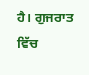ਹੈ। ਗੁਜਰਾਤ ਵਿੱਚ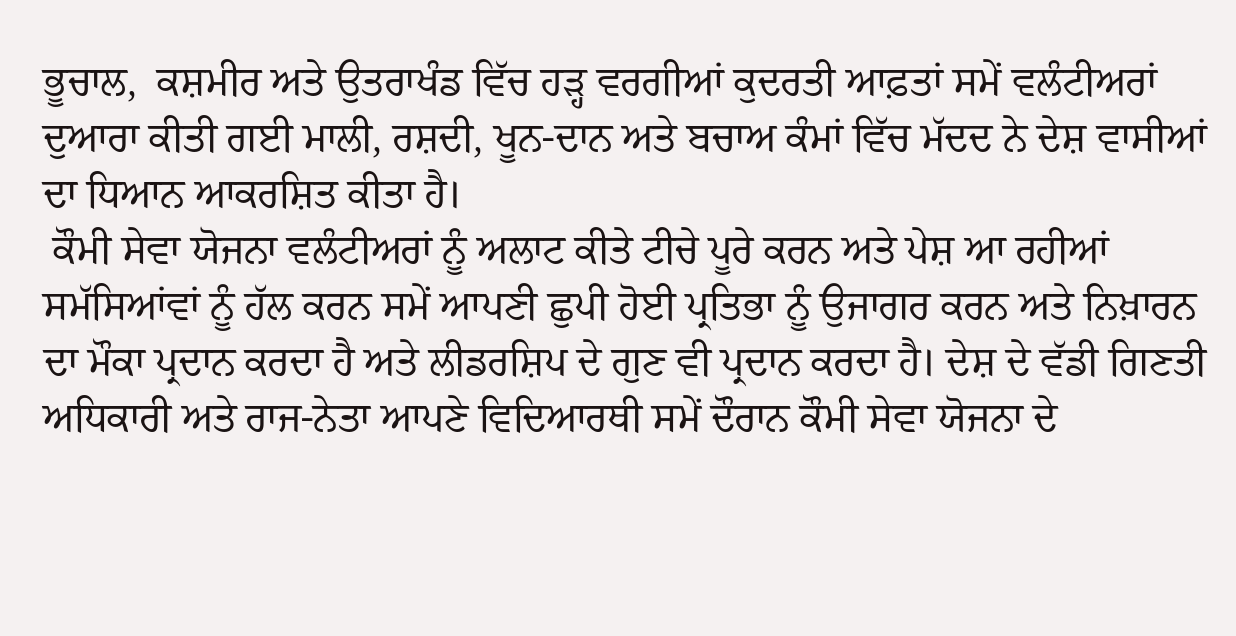ਭੂਚਾਲ,  ਕਸ਼ਮੀਰ ਅਤੇ ਉਤਰਾਖੰਡ ਵਿੱਚ ਹੜ੍ਹ ਵਰਗੀਆਂ ਕੁਦਰਤੀ ਆਫ਼ਤਾਂ ਸਮੇਂ ਵਲੰਟੀਅਰਾਂ ਦੁਆਰਾ ਕੀਤੀ ਗਈ ਮਾਲੀ, ਰਸ਼ਦੀ, ਖੂਨ-ਦਾਨ ਅਤੇ ਬਚਾਅ ਕੰਮਾਂ ਵਿੱਚ ਮੱਦਦ ਨੇ ਦੇਸ਼ ਵਾਸੀਆਂ ਦਾ ਧਿਆਨ ਆਕਰਸ਼ਿਤ ਕੀਤਾ ਹੈ।
 ਕੌਮੀ ਸੇਵਾ ਯੋਜਨਾ ਵਲੰਟੀਅਰਾਂ ਨੂੰ ਅਲਾਟ ਕੀਤੇ ਟੀਚੇ ਪੂਰੇ ਕਰਨ ਅਤੇ ਪੇਸ਼ ਆ ਰਹੀਆਂ ਸਮੱਸਿਆਂਵਾਂ ਨੂੰ ਹੱਲ ਕਰਨ ਸਮੇਂ ਆਪਣੀ ਛੁਪੀ ਹੋਈ ਪ੍ਰਤਿਭਾ ਨੂੰ ਉਜਾਗਰ ਕਰਨ ਅਤੇ ਨਿਖ਼ਾਰਨ ਦਾ ਮੌਕਾ ਪ੍ਰਦਾਨ ਕਰਦਾ ਹੈ ਅਤੇ ਲੀਡਰਸ਼ਿਪ ਦੇ ਗੁਣ ਵੀ ਪ੍ਰਦਾਨ ਕਰਦਾ ਹੈ। ਦੇਸ਼ ਦੇ ਵੱਡੀ ਗਿਣਤੀ ਅਧਿਕਾਰੀ ਅਤੇ ਰਾਜ-ਨੇਤਾ ਆਪਣੇ ਵਿਦਿਆਰਥੀ ਸਮੇਂ ਦੌਰਾਨ ਕੌਮੀ ਸੇਵਾ ਯੋਜਨਾ ਦੇ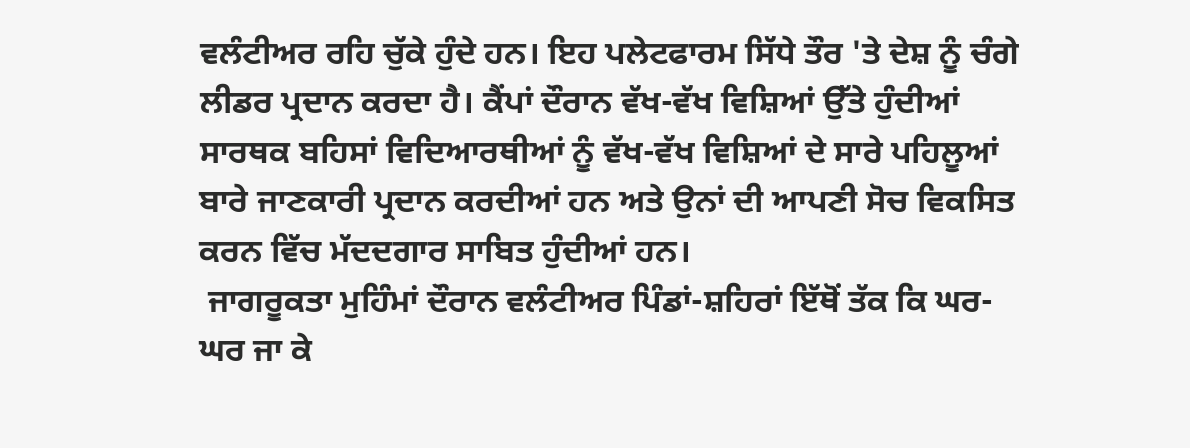ਵਲੰਟੀਅਰ ਰਹਿ ਚੁੱਕੇ ਹੁੰਦੇ ਹਨ। ਇਹ ਪਲੇਟਫਾਰਮ ਸਿੱਧੇ ਤੌਰ 'ਤੇ ਦੇਸ਼ ਨੂੰ ਚੰਗੇ ਲੀਡਰ ਪ੍ਰਦਾਨ ਕਰਦਾ ਹੈ। ਕੈਂਪਾਂ ਦੌਰਾਨ ਵੱਖ-ਵੱਖ ਵਿਸ਼ਿਆਂ ਉੱਤੇ ਹੁੰਦੀਆਂ ਸਾਰਥਕ ਬਹਿਸਾਂ ਵਿਦਿਆਰਥੀਆਂ ਨੂੰ ਵੱਖ-ਵੱਖ ਵਿਸ਼ਿਆਂ ਦੇ ਸਾਰੇ ਪਹਿਲੂਆਂ ਬਾਰੇ ਜਾਣਕਾਰੀ ਪ੍ਰਦਾਨ ਕਰਦੀਆਂ ਹਨ ਅਤੇ ਉਨਾਂ ਦੀ ਆਪਣੀ ਸੋਚ ਵਿਕਸਿਤ ਕਰਨ ਵਿੱਚ ਮੱਦਦਗਾਰ ਸਾਬਿਤ ਹੁੰਦੀਆਂ ਹਨ।
 ਜਾਗਰੂਕਤਾ ਮੁਹਿੰਮਾਂ ਦੌਰਾਨ ਵਲੰਟੀਅਰ ਪਿੰਡਾਂ-ਸ਼ਹਿਰਾਂ ਇੱਥੋਂ ਤੱਕ ਕਿ ਘਰ-ਘਰ ਜਾ ਕੇ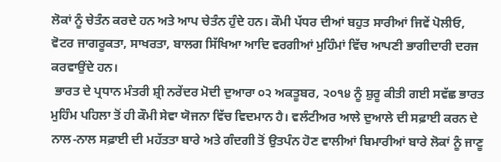ਲੋਕਾਂ ਨੂੰ ਚੇਤੰਨ ਕਰਦੇ ਹਨ ਅਤੇ ਆਪ ਚੇਤੰਨ ਹੁੰਦੇ ਹਨ। ਕੌਮੀ ਪੱਧਰ ਦੀਆਂ ਬਹੁਤ ਸਾਰੀਆਂ ਜਿਵੇਂ ਪੋਲੀਓ, ਵੋਟਰ ਜਾਗਰੂਕਤਾ, ਸਾਖਰਤਾ, ਬਾਲਗ ਸਿੱਖਿਆ ਆਦਿ ਵਰਗੀਆਂ ਮੁਹਿੰਮਾਂ ਵਿੱਚ ਆਪਣੀ ਭਾਗੀਦਾਰੀ ਦਰਜ ਕਰਵਾਉਂਦੇ ਹਨ।
 ਭਾਰਤ ਦੇ ਪ੍ਰਧਾਨ ਮੰਤਰੀ ਸ਼੍ਰੀ ਨਰੇਂਦਰ ਮੋਦੀ ਦੁਆਰਾ ੦੨ ਅਕਤੂਬਰ, ੨੦੧੪ ਨੂੰ ਸ਼ੁਰੂ ਕੀਤੀ ਗਈ ਸਵੱਛ ਭਾਰਤ ਮੁਹਿੰਮ ਪਹਿਲਾ ਤੋਂ ਹੀ ਕੌਮੀ ਸੇਵਾ ਯੋਜਨਾ ਵਿੱਚ ਵਿਦਮਾਨ ਹੈ। ਵਲੰਟੀਅਰ ਆਲੇ ਦੁਆਲੇ ਦੀ ਸਫ਼ਾਈ ਕਰਨ ਦੇ ਨਾਲ-ਨਾਲ ਸਫ਼ਾਈ ਦੀ ਮਹੱਤਤਾ ਬਾਰੇ ਅਤੇ ਗੰਦਗੀ ਤੋਂ ਉਤਪੰਨ ਹੋਣ ਵਾਲੀਆਂ ਬਿਮਾਰੀਆਂ ਬਾਰੇ ਲੋਕਾਂ ਨੂੰ ਜਾਣੂ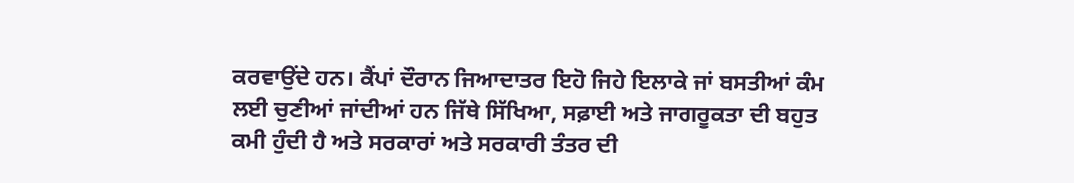ਕਰਵਾਉਂਦੇ ਹਨ। ਕੈਂਪਾਂ ਦੌਰਾਨ ਜਿਆਦਾਤਰ ਇਹੋ ਜਿਹੇ ਇਲਾਕੇ ਜਾਂ ਬਸਤੀਆਂ ਕੰਮ ਲਈ ਚੁਣੀਆਂ ਜਾਂਦੀਆਂ ਹਨ ਜਿੱਥੇ ਸਿੱਖਿਆ, ਸਫ਼ਾਈ ਅਤੇ ਜਾਗਰੂਕਤਾ ਦੀ ਬਹੁਤ ਕਮੀ ਹੁੰਦੀ ਹੈ ਅਤੇ ਸਰਕਾਰਾਂ ਅਤੇ ਸਰਕਾਰੀ ਤੰਤਰ ਦੀ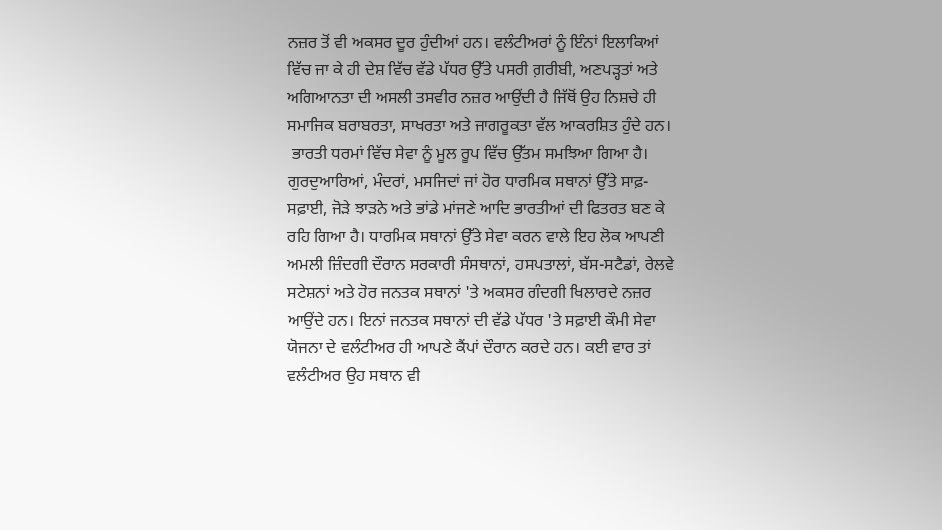ਨਜ਼ਰ ਤੋਂ ਵੀ ਅਕਸਰ ਦੂਰ ਹੁੰਦੀਆਂ ਹਨ। ਵਲੰਟੀਅਰਾਂ ਨੂੰ ਇੰਨਾਂ ਇਲਾਕਿਆਂ ਵਿੱਚ ਜਾ ਕੇ ਹੀ ਦੇਸ਼ ਵਿੱਚ ਵੱਡੇ ਪੱਧਰ ਉੱਤੇ ਪਸਰੀ ਗ਼ਰੀਬੀ, ਅਣਪੜ੍ਹਤਾਂ ਅਤੇ ਅਗਿਆਨਤਾ ਦੀ ਅਸਲੀ ਤਸਵੀਰ ਨਜ਼ਰ ਆਉਂਦੀ ਹੈ ਜਿੱਥੋਂ ਉਹ ਨਿਸ਼ਚੇ ਹੀ ਸਮਾਜਿਕ ਬਰਾਬਰਤਾ, ਸਾਖਰਤਾ ਅਤੇ ਜਾਗਰੂਕਤਾ ਵੱਲ ਆਕਰਸ਼ਿਤ ਹੁੰਦੇ ਹਨ।
 ਭਾਰਤੀ ਧਰਮਾਂ ਵਿੱਚ ਸੇਵਾ ਨੂੰ ਮੂਲ ਰੂਪ ਵਿੱਚ ਉੱਤਮ ਸਮਝਿਆ ਗਿਆ ਹੈ। ਗੁਰਦੁਆਰਿਆਂ, ਮੰਦਰਾਂ, ਮਸਜਿਦਾਂ ਜਾਂ ਹੋਰ ਧਾਰਮਿਕ ਸਥਾਨਾਂ ਉੱਤੇ ਸਾਫ਼-ਸਫ਼ਾਈ, ਜੋੜੇ ਝਾੜਨੇ ਅਤੇ ਭਾਂਡੇ ਮਾਂਜਣੇ ਆਦਿ ਭਾਰਤੀਆਂ ਦੀ ਫਿਤਰਤ ਬਣ ਕੇ ਰਹਿ ਗਿਆ ਹੈ। ਧਾਰਮਿਕ ਸਥਾਨਾਂ ਉੱਤੇ ਸੇਵਾ ਕਰਨ ਵਾਲੇ ਇਹ ਲੋਕ ਆਪਣੀ ਅਮਲੀ ਜ਼ਿੰਦਗੀ ਦੌਰਾਨ ਸਰਕਾਰੀ ਸੰਸਥਾਨਾਂ, ਹਸਪਤਾਲਾਂ, ਬੱਸ-ਸਟੈਡਾਂ, ਰੇਲਵੇ ਸਟੇਸ਼ਨਾਂ ਅਤੇ ਹੋਰ ਜਨਤਕ ਸਥਾਨਾਂ 'ਤੇ ਅਕਸਰ ਗੰਦਗੀ ਖਿਲਾਰਦੇ ਨਜ਼ਰ ਆਉਂਦੇ ਹਨ। ਇਨਾਂ ਜਨਤਕ ਸਥਾਨਾਂ ਦੀ ਵੱਡੇ ਪੱਧਰ 'ਤੇ ਸਫ਼ਾਈ ਕੌਮੀ ਸੇਵਾ ਯੋਜਨਾ ਦੇ ਵਲੰਟੀਅਰ ਹੀ ਆਪਣੇ ਕੈਂਪਾਂ ਦੌਰਾਨ ਕਰਦੇ ਹਨ। ਕਈ ਵਾਰ ਤਾਂ ਵਲੰਟੀਅਰ ਉਹ ਸਥਾਨ ਵੀ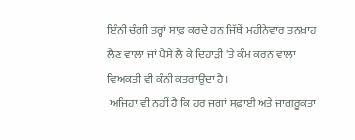ਇੰਨੀ ਚੰਗੀ ਤਰ੍ਹਾਂ ਸਾਫ਼ ਕਰਦੇ ਹਨ ਜਿੱਥੇਂ ਮਹੀਨੇਵਾਰ ਤਨਖ਼ਾਹ ਲੈਣ ਵਾਲਾ ਜਾਂ ਪੈਸੇ ਲੈ ਕੇ ਦਿਹਾੜੀ 'ਤੇ ਕੰਮ ਕਰਨ ਵਾਲਾ ਵਿਅਕਤੀ ਵੀ ਕੰਨੀ ਕਤਰਾਉਂਦਾ ਹੈ।
 ਅਜਿਹਾ ਵੀ ਨਹੀਂ ਹੈ ਕਿ ਹਰ ਜਗਾਂ ਸਫ਼ਾਈ ਅਤੇ ਜਾਗਰੂਕਤਾ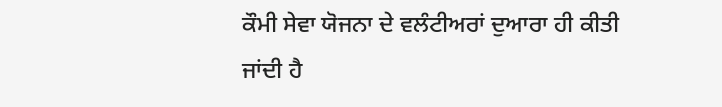ਕੌਮੀ ਸੇਵਾ ਯੋਜਨਾ ਦੇ ਵਲੰਟੀਅਰਾਂ ਦੁਆਰਾ ਹੀ ਕੀਤੀ ਜਾਂਦੀ ਹੈ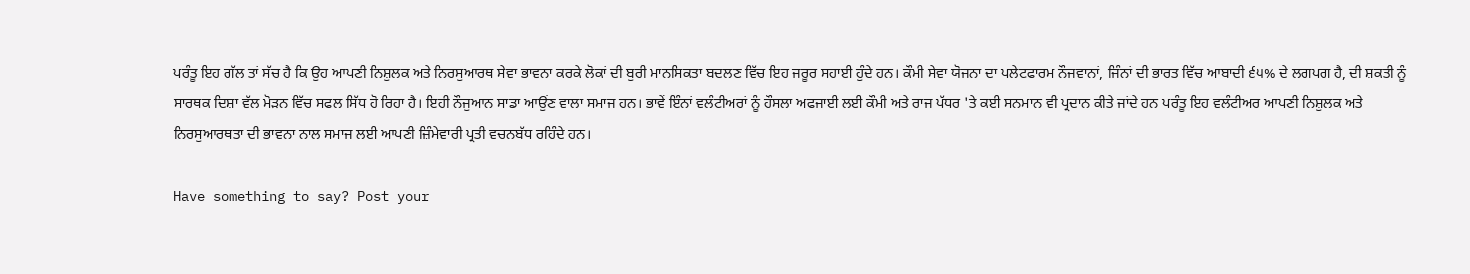ਪਰੰਤੂ ਇਹ ਗੱਲ ਤਾਂ ਸੱਚ ਹੈ ਕਿ ਉਹ ਆਪਣੀ ਨਿਸ਼ੁਲਕ ਅਤੇ ਨਿਰਸੁਆਰਥ ਸੇਵਾ ਭਾਵਨਾ ਕਰਕੇ ਲੋਕਾਂ ਦੀ ਬੁਰੀ ਮਾਨਸਿਕਤਾ ਬਦਲਣ ਵਿੱਚ ਇਹ ਜਰੂਰ ਸਹਾਈ ਹੁੰਦੇ ਹਨ। ਕੌਮੀ ਸੇਵਾ ਯੋਜਨਾ ਦਾ ਪਲੇਟਫਾਰਮ ਨੌਜਵਾਨਾਂ, ਜਿੰਨਾਂ ਦੀ ਭਾਰਤ ਵਿੱਚ ਆਬਾਦੀ ੬੫% ਦੇ ਲਗਪਗ ਹੈ, ਦੀ ਸ਼ਕਤੀ ਨੂੰ ਸਾਰਥਕ ਦਿਸ਼ਾ ਵੱਲ ਮੋੜਨ ਵਿੱਚ ਸਫਲ ਸਿੱਧ ਹੋ ਰਿਹਾ ਹੈ। ਇਹੀ ਨੌਜੁਆਨ ਸਾਡਾ ਆਉਂਣ ਵਾਲਾ ਸਮਾਜ ਹਨ। ਭਾਵੇਂ ਇੰਨਾਂ ਵਲੰਟੀਅਰਾਂ ਨੂੰ ਹੌਸਲਾ ਅਫਜਾਈ ਲਈ ਕੌਮੀ ਅਤੇ ਰਾਜ ਪੱਧਰ 'ਤੇ ਕਈ ਸਨਮਾਨ ਵੀ ਪ੍ਰਦਾਨ ਕੀਤੇ ਜਾਂਦੇ ਹਨ ਪਰੰਤੂ ਇਹ ਵਲੰਟੀਅਰ ਆਪਣੀ ਨਿਸ਼ੁਲਕ ਅਤੇ ਨਿਰਸੁਆਰਥਤਾ ਦੀ ਭਾਵਨਾ ਨਾਲ ਸਮਾਜ ਲਈ ਆਪਣੀ ਜ਼ਿੰਮੇਵਾਰੀ ਪ੍ਰਤੀ ਵਚਨਬੱਧ ਰਹਿੰਦੇ ਹਨ।

Have something to say? Post your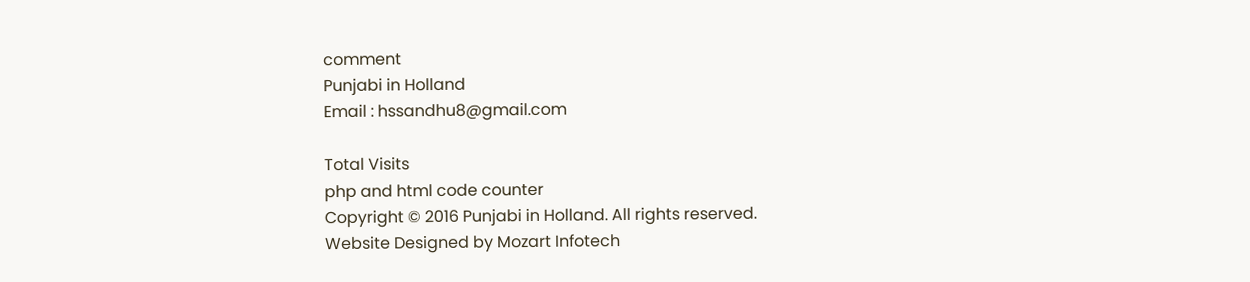comment
Punjabi in Holland
Email : hssandhu8@gmail.com

Total Visits
php and html code counter
Copyright © 2016 Punjabi in Holland. All rights reserved.
Website Designed by Mozart Infotech